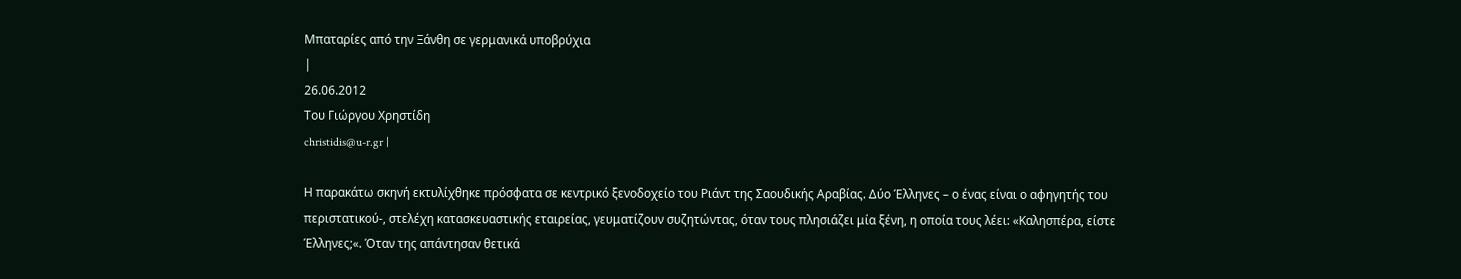Μπαταρίες από την Ξάνθη σε γερμανικά υποβρύχια
|
26.06.2012
Του Γιώργου Χρηστίδη
christidis@u-r.gr |

Η παρακάτω σκηνή εκτυλίχθηκε πρόσφατα σε κεντρικό ξενοδοχείο του Ριάντ της Σαουδικής Αραβίας. Δύο Έλληνες – ο ένας είναι ο αφηγητής του περιστατικού-, στελέχη κατασκευαστικής εταιρείας, γευματίζουν συζητώντας, όταν τους πλησιάζει μία ξένη, η οποία τους λέει: «Καλησπέρα, είστε Έλληνες;«. Όταν της απάντησαν θετικά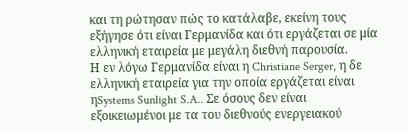και τη ρώτησαν πώς το κατάλαβε, εκείνη τους εξήγησε ότι είναι Γερμανίδα και ότι εργάζεται σε μία ελληνική εταιρεία με μεγάλη διεθνή παρουσία.
Η εν λόγω Γερμανίδα είναι η Christiane Serger, η δε ελληνική εταιρεία για την οποία εργάζεται είναι ηSystems Sunlight S.A.. Σε όσους δεν είναι εξοικειωμένοι με τα του διεθνούς ενεργειακού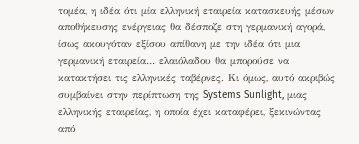τομέα, η ιδέα ότι μία ελληνική εταιρεία κατασκευής μέσων αποθήκευσης ενέργειας θα δέσποζε στη γερμανική αγορά, ίσως ακουγόταν εξίσου απίθανη με την ιδέα ότι μια γερμανική εταιρεία… ελαιόλαδου θα μπορούσε να κατακτήσει τις ελληνικές ταβέρνες. Κι όμως, αυτό ακριβώς συμβαίνει στην περίπτωση της Systems Sunlight, μιας ελληνικής εταιρείας, η οποία έχει καταφέρει, ξεκινώντας από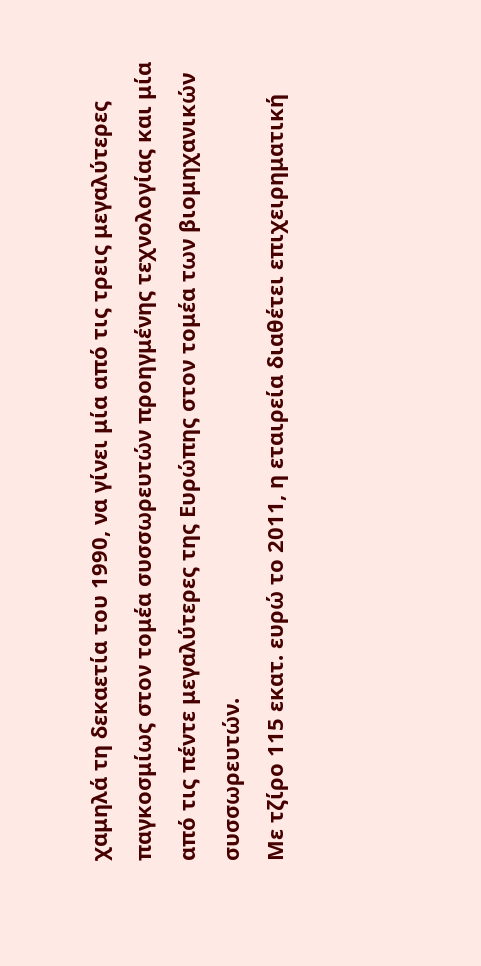χαμηλά τη δεκαετία του 1990, να γίνει μία από τις τρεις μεγαλύτερες παγκοσμίως στον τομέα συσσωρευτών προηγμένης τεχνολογίας και μία από τις πέντε μεγαλύτερες της Ευρώπης στον τομέα των βιομηχανικών συσσωρευτών.
Με τζίρο 115 εκατ. ευρώ το 2011, η εταιρεία διαθέτει επιχειρηματική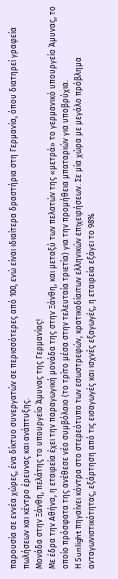παρουσία σε εννέα χώρες, ένα δίκτυο συνεργατών σε περισσότερες από 100, ενώ είναι ιδιαίτερα δραστήρια στη Γερμανία, όπου διατηρεί γραφεία πωλήσεων και κέντρο έρευνας και ανάπτυξης.
Μονάδα στην Ξάνθη, πελάτης το υπουργείο Άμυνας της Γερμανίας!
Με έδρα την Αθήνα, η εταιρεία έχει την παραγωγική μονάδα της στην Ξάνθη, και μεταξύ των πελατών της «μετρά» το γερμανικό υπουργείο Άμυνας, το οποίο πρόσφατα της ανέθεσε νέο συμβόλαιο (το τρίτο μέσα στην τελευταία τριετία) για την προμήθεια μπαταριών για υποβρύχια.
Η Sunlight πηγαίνει κόντρα στο στερεότυπο των εσωστρεφών, κρατικοδίαιτων ελληνικών επιχειρήσεων. Σε μία χώρα με μεγάλο πρόβλημα ανταγωνιστικότητας, εξάρτηση από τις εισαγωγές και ισχνές εξαγωγές, η εταιρεία εξάγει το 98%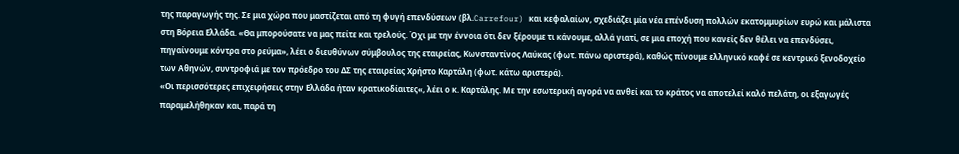της παραγωγής της. Σε μια χώρα που μαστίζεται από τη φυγή επενδύσεων (βλ.Carrefour) και κεφαλαίων, σχεδιάζει μία νέα επένδυση πολλών εκατομμυρίων ευρώ και μάλιστα στη Βόρεια Ελλάδα. «Θα μπορούσατε να μας πείτε και τρελούς. Όχι με την έννοια ότι δεν ξέρουμε τι κάνουμε, αλλά γιατί, σε μια εποχή που κανείς δεν θέλει να επενδύσει, πηγαίνουμε κόντρα στο ρεύμα», λέει ο διευθύνων σύμβουλος της εταιρείας, Κωνσταντίνος Λαύκας (φωτ. πάνω αριστερά), καθώς πίνουμε ελληνικό καφέ σε κεντρικό ξενοδοχείο των Αθηνών, συντροφιά με τον πρόεδρο του ΔΣ της εταιρείας Χρήστο Καρτάλη (φωτ. κάτω αριστερά).
«Οι περισσότερες επιχειρήσεις στην Ελλάδα ήταν κρατικοδίαιτες«, λέει ο κ. Καρτάλης. Με την εσωτερική αγορά να ανθεί και το κράτος να αποτελεί καλό πελάτη, οι εξαγωγές παραμελήθηκαν και, παρά τη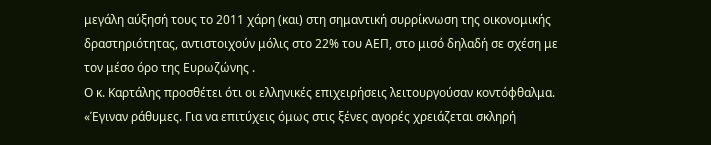μεγάλη αύξησή τους το 2011 χάρη (και) στη σημαντική συρρίκνωση της οικονομικής δραστηριότητας, αντιστοιχούν μόλις στο 22% του ΑΕΠ, στο μισό δηλαδή σε σχέση με τον μέσο όρο της Ευρωζώνης .
Ο κ. Καρτάλης προσθέτει ότι οι ελληνικές επιχειρήσεις λειτουργούσαν κοντόφθαλμα. «Έγιναν ράθυμες. Για να επιτύχεις όμως στις ξένες αγορές χρειάζεται σκληρή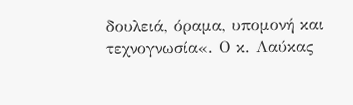δουλειά, όραμα, υπομονή και τεχνογνωσία«. Ο κ. Λαύκας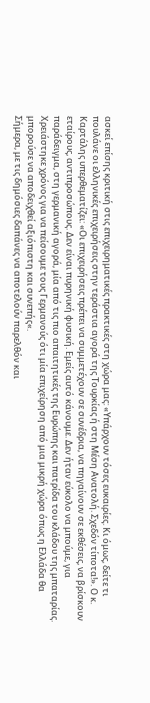ασκεί επίσης κριτική στις επιχειρηματικές πρακτικές στη χώρα μας: «Υπάρχουν τόσες ευκαιρίες. Κι όμως, δείτε τι πουλάνε οι ελληνικές επιχειρήσεις στην τεράστια αγορά της Τουρκίας ή στη Μέση Ανατολή. Σχεδόν τίποτα!». Ο κ. Καρτάλης υπερθεματίζει: «Οι επιχειρήσεις πρέπει να συμμετέχουν σε συνέδρια, να πηγαίνουν σε εκθέσεις, να βρίσκουν εταίρους, αντιπροσώπους. Δεν είναι πυρηνική φυσική. Εμείς αυτό κάνουμε. Δεν ήταν εύκολο να μπούμε, για παράδειγμα, στη γερμανική αγορά, μία από τις πιο απαιτητικές της Ευρώπης και πατρίδα του κλάδου της μπαταρίας. Χρειάστηκε χρόνος για να πείσουμε τους Γερμανούς ότι μία επιχείρηση από μια μικρή χώρα όπως η Ελλάδα θα μπορούσε να αποδειχθεί αξιόπιστη και συνεπής«.
Σήμερα, με τις δημόσιες δαπάνες να αποτελούν παρελθόν και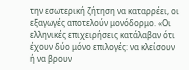την εσωτερική ζήτηση να καταρρέει, οι εξαγωγές αποτελούν μονόδορμο. «Οι ελληνικές επιχειρήσεις κατάλαβαν ότι έχουν δύο μόνο επιλογές: να κλείσουν ή να βρουν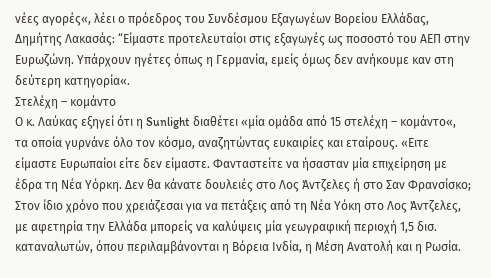νέες αγορές«, λέει ο πρόεδρος του Συνδέσμου Εξαγωγέων Βορείου Ελλάδας, Δημήτης Λακασάς: “Είμαστε προτελευταίοι στις εξαγωγές ως ποσοστό του ΑΕΠ στην Ευρωζώνη. Υπάρχουν ηγέτες όπως η Γερμανία, εμείς όμως δεν ανήκουμε καν στη δεύτερη κατηγορία«.
Στελέχη – κομάντο
Ο κ. Λαύκας εξηγεί ότι η Sunlight διαθέτει «μία ομάδα από 15 στελέχη – κομάντο«, τα οποία γυρνάνε όλο τον κόσμο, αναζητώντας ευκαιρίες και εταίρους. «Ειτε είμαστε Ευρωπαίοι είτε δεν είμαστε. Φανταστείτε να ήσασταν μία επιχείρηση με έδρα τη Νέα Υόρκη. Δεν θα κάνατε δουλειές στο Λος Άντζελες ή στο Σαν Φρανσίσκο; Στον ίδιο χρόνο που χρειάζεσαι για να πετάξεις από τη Νέα Υόκη στο Λος Άντζελες, με αφετηρία την Ελλάδα μπορείς να καλύψεις μία γεωγραφική περιοχή 1,5 δισ. καταναλωτών, όπου περιλαμβάνονται η Βόρεια Ινδία, η Μέση Ανατολή και η Ρωσία.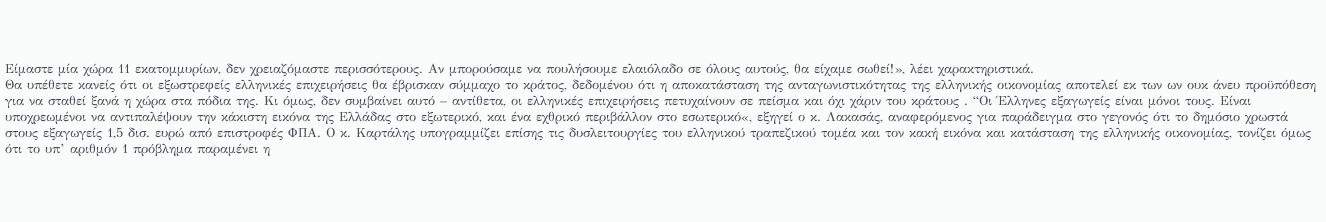Είμαστε μία χώρα 11 εκατομμυρίων, δεν χρειαζόμαστε περισσότερους. Αν μπορούσαμε να πουλήσουμε ελαιόλαδο σε όλους αυτούς, θα είχαμε σωθεί!», λέει χαρακτηριστικά.
Θα υπέθετε κανείς ότι οι εξωστρεφείς ελληνικές επιχειρήσεις θα έβρισκαν σύμμαχο το κράτος, δεδομένου ότι η αποκατάσταση της ανταγωνιστικότητας της ελληνικής οικονομίας αποτελεί εκ των ων ουκ άνευ προϋπόθεση για να σταθεί ξανά η χώρα στα πόδια της. Κι όμως, δεν συμβαίνει αυτό – αντίθετα, οι ελληνικές επιχειρήσεις πετυχαίνουν σε πείσμα και όχι χάριν του κράτους . “Οι Έλληνες εξαγωγείς είναι μόνοι τους. Είναι υποχρεωμένοι να αντιπαλέψουν την κάκιστη εικόνα της Ελλάδας στο εξωτερικό, και ένα εχθρικό περιβάλλον στο εσωτερικό«, εξηγεί ο κ. Λακασάς, αναφερόμενος για παράδειγμα στο γεγονός ότι το δημόσιο χρωστά στους εξαγωγείς 1,5 δισ. ευρώ από επιστροφές ΦΠΑ. Ο κ. Καρτάλης υπογραμμίζει επίσης τις δυσλειτουργίες του ελληνικού τραπεζικού τομέα και τον κακή εικόνα και κατάσταση της ελληνικής οικονομίας, τονίζει όμως ότι το υπ’ αριθμόν 1 πρόβλημα παραμένει η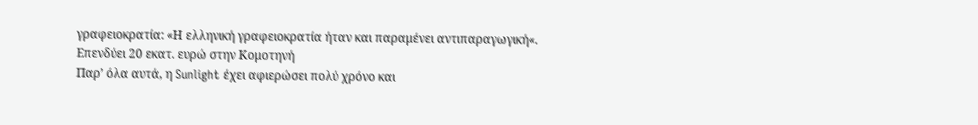γραφειοκρατία: «Η ελληνική γραφειοκρατία ήταν και παραμένει αντιπαραγωγική«.
Επενδύει 20 εκατ. ευρώ στην Κομοτηνή
Παρ’ όλα αυτά, η Sunlight έχει αφιερώσει πολύ χρόνο και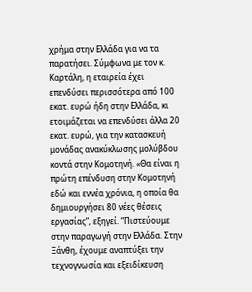χρήμα στην Ελλάδα για να τα παρατήσει. Σύμφωνα με τον κ. Καρτάλη, η εταιρεία έχει επενδύσει περισσότερα από 100 εκατ. ευρώ ήδη στην Ελλάδα, κι ετοιμάζεται να επενδύσει άλλα 20 εκατ. ευρώ, για την κατασκευή μονάδας ανακύκλωσης μολύβδου κοντά στην Κομοτηνή. «Θα είναι η πρώτη επένδυση στην Κομοτηνή εδώ και εννέα χρόνια, η οποία θα δημιουργήσει 80 νέες θέσεις εργασίας”, εξηγεί. “Πιστεύουμε στην παραγωγή στην Ελλάδα. Στην Ξάνθη, έχουμε αναπτύξει την τεχνογνωσία και εξειδίκευση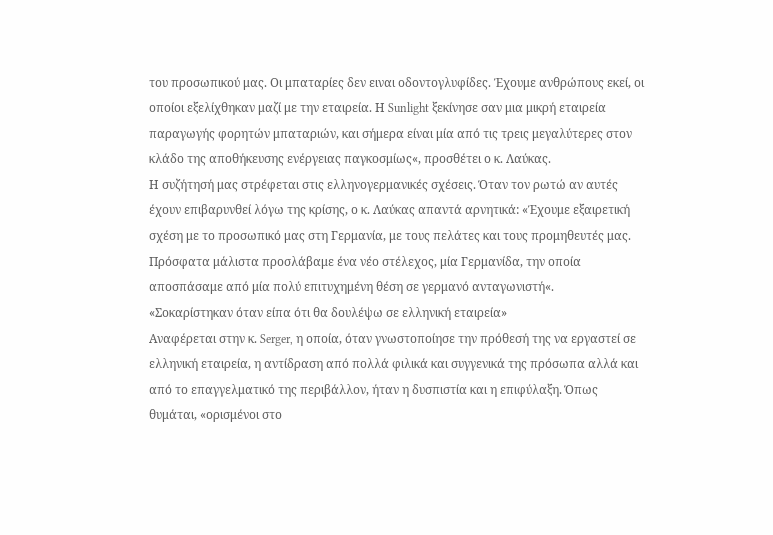του προσωπικού μας. Οι μπαταρίες δεν ειναι οδοντογλυφίδες. Έχουμε ανθρώπους εκεί, οι οποίοι εξελίχθηκαν μαζί με την εταιρεία. Η Sunlight ξεκίνησε σαν μια μικρή εταιρεία παραγωγής φορητών μπαταριών, και σήμερα είναι μία από τις τρεις μεγαλύτερες στον κλάδο της αποθήκευσης ενέργειας παγκοσμίως«, προσθέτει ο κ. Λαύκας.
Η συζήτησή μας στρέφεται στις ελληνογερμανικές σχέσεις. Όταν τον ρωτώ αν αυτές έχουν επιβαρυνθεί λόγω της κρίσης, ο κ. Λαύκας απαντά αρνητικά: «Έχουμε εξαιρετική σχέση με το προσωπικό μας στη Γερμανία, με τους πελάτες και τους προμηθευτές μας. Πρόσφατα μάλιστα προσλάβαμε ένα νέο στέλεχος, μία Γερμανίδα, την οποία αποσπάσαμε από μία πολύ επιτυχημένη θέση σε γερμανό ανταγωνιστή«.
«Σοκαρίστηκαν όταν είπα ότι θα δουλέψω σε ελληνική εταιρεία»
Αναφέρεται στην κ. Serger, η οποία, όταν γνωστοποίησε την πρόθεσή της να εργαστεί σε ελληνική εταιρεία, η αντίδραση από πολλά φιλικά και συγγενικά της πρόσωπα αλλά και από το επαγγελματικό της περιβάλλον, ήταν η δυσπιστία και η επιφύλαξη. Όπως θυμάται, «ορισμένοι στο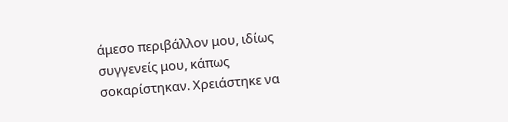άμεσο περιβάλλον μου, ιδίως συγγενείς μου, κάπως σοκαρίστηκαν. Χρειάστηκε να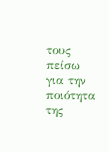τους πείσω για την ποιότητα της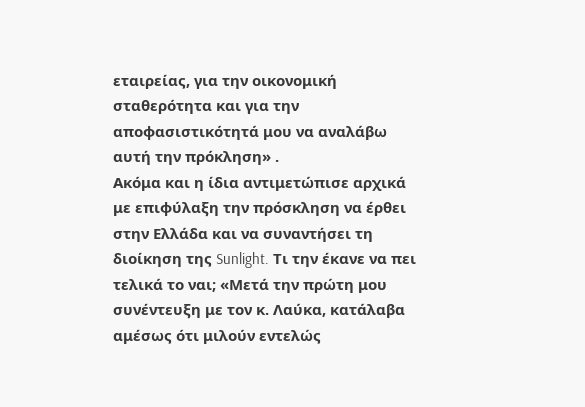εταιρείας, για την οικονομική σταθερότητα και για την αποφασιστικότητά μου να αναλάβω αυτή την πρόκληση» .
Ακόμα και η ίδια αντιμετώπισε αρχικά με επιφύλαξη την πρόσκληση να έρθει στην Ελλάδα και να συναντήσει τη διοίκηση της Sunlight. Τι την έκανε να πει τελικά το ναι; «Μετά την πρώτη μου συνέντευξη με τον κ. Λαύκα, κατάλαβα αμέσως ότι μιλούν εντελώς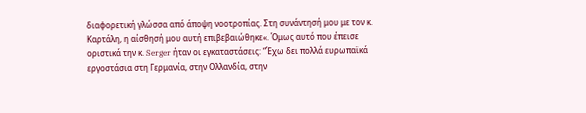διαφορετική γλώσσα από άποψη νοοτροπίας. Στη συνάντησή μου με τον κ. Καρτάλη, η αίσθησή μου αυτή επιβεβαιώθηκε«. Όμως αυτό που έπεισε οριστικά την κ. Serger ήταν οι εγκαταστάσεις: “Έχω δει πολλά ευρωπαϊκά εργοστάσια στη Γερμανία, στην Ολλανδία, στην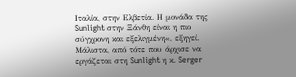Ιταλία, στην Ελβετία. Η μονάδα της Sunlight στην Ξάνθη είναι η πιο σύγχρονη και εξελιγμένη«, εξηγεί.
Μάλιστα, από τότε που άρχισε να εργάζεται στη Sunlight η κ. Serger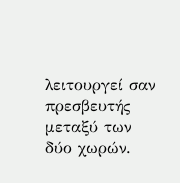λειτουργεί σαν πρεσβευτής μεταξύ των δύο χωρών.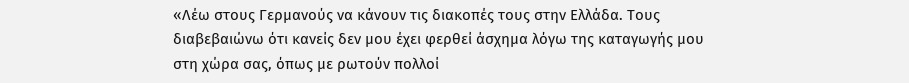«Λέω στους Γερμανούς να κάνουν τις διακοπές τους στην Ελλάδα. Τους διαβεβαιώνω ότι κανείς δεν μου έχει φερθεί άσχημα λόγω της καταγωγής μου στη χώρα σας, όπως με ρωτούν πολλοί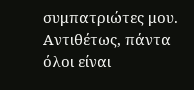συμπατριώτες μου. Αντιθέτως, πάντα όλοι είναι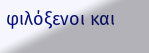φιλόξενοι και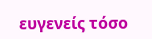ευγενείς τόσο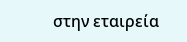στην εταιρεία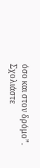όσο και στον δρόμο”.
Σχολιάστε